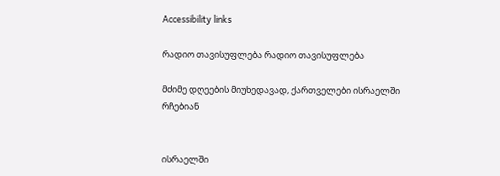Accessibility links

რადიო თავისუფლება რადიო თავისუფლება

მძიმე დღეების მიუხედავად, ქართველები ისრაელში რჩებიან


ისრაელში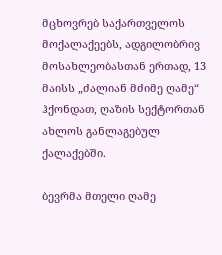მცხოვრებ საქართველოს მოქალაქეებს, ადგილობრივ მოსახლეობასთან ერთად, 13 მაისს „ძალიან მძიმე ღამე“ ჰქონდათ, ღაზის სექტორთან ახლოს განლაგებულ ქალაქებში.

ბევრმა მთელი ღამე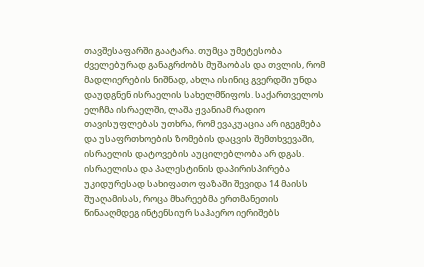თავშესაფარში გაატარა. თუმცა უმეტესობა ძველებურად განაგრძობს მუშაობას და თვლის, რომ მადლიერების ნიშნად, ახლა ისინიც გვერდში უნდა დაუდგნენ ისრაელის სახელმწიფოს. საქართველოს ელჩმა ისრაელში, ლაშა ჟვანიამ რადიო თავისუფლებას უთხრა, რომ ევაკუაცია არ იგეგმება და უსაფრთხოების ზომების დაცვის შემთხვევაში, ისრაელის დატოვების აუცილებლობა არ დგას. ისრაელისა და პალესტინის დაპირისპირება უკიდურესად სახიფათო ფაზაში შევიდა 14 მაისს შუაღამისას, როცა მხარეებმა ერთმანეთის წინააღმდეგ ინტენსიურ საჰაერო იერიშებს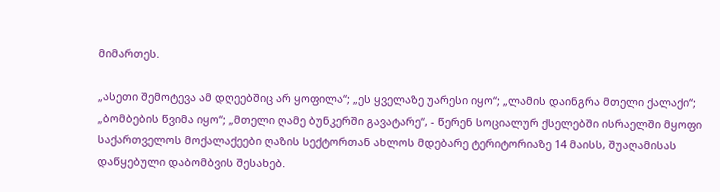მიმართეს.

„ასეთი შემოტევა ამ დღეებშიც არ ყოფილა“; „ეს ყველაზე უარესი იყო“; „ლამის დაინგრა მთელი ქალაქი“; „ბომბების წვიმა იყო“; „მთელი ღამე ბუნკერში გავატარე“, - წერენ სოციალურ ქსელებში ისრაელში მყოფი საქართველოს მოქალაქეები ღაზის სექტორთან ახლოს მდებარე ტერიტორიაზე 14 მაისს, შუაღამისას დაწყებული დაბომბვის შესახებ.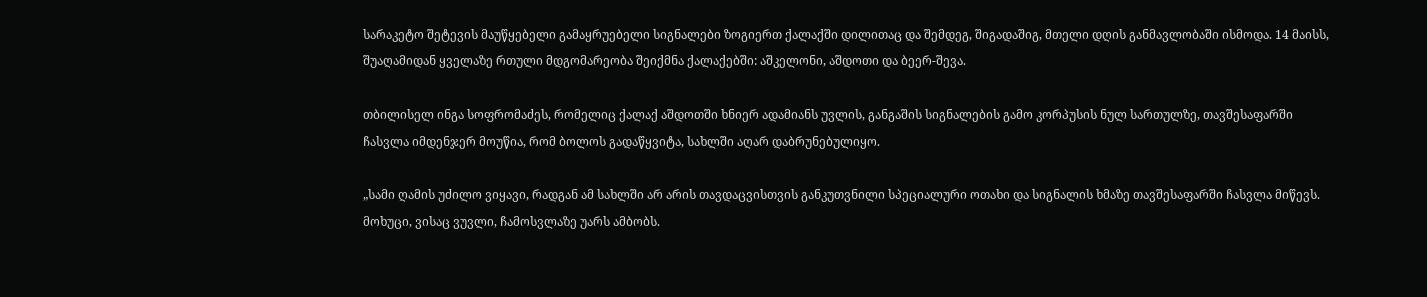სარაკეტო შეტევის მაუწყებელი გამაყრუებელი სიგნალები ზოგიერთ ქალაქში დილითაც და შემდეგ, შიგადაშიგ, მთელი დღის განმავლობაში ისმოდა. 14 მაისს, შუაღამიდან ყველაზე რთული მდგომარეობა შეიქმნა ქალაქებში: აშკელონი, აშდოთი და ბეერ-შევა.

თბილისელ ინგა სოფრომაძეს, რომელიც ქალაქ აშდოთში ხნიერ ადამიანს უვლის, განგაშის სიგნალების გამო კორპუსის ნულ სართულზე, თავშესაფარში ჩასვლა იმდენჯერ მოუწია, რომ ბოლოს გადაწყვიტა, სახლში აღარ დაბრუნებულიყო.

„სამი ღამის უძილო ვიყავი, რადგან ამ სახლში არ არის თავდაცვისთვის განკუთვნილი სპეციალური ოთახი და სიგნალის ხმაზე თავშესაფარში ჩასვლა მიწევს. მოხუცი, ვისაც ვუვლი, ჩამოსვლაზე უარს ამბობს.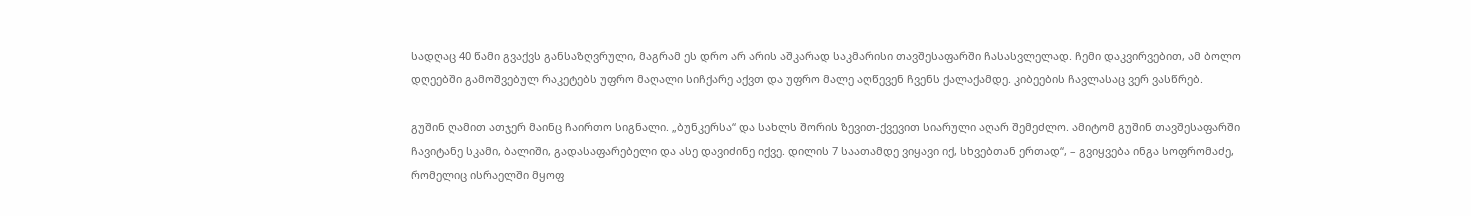სადღაც 40 წამი გვაქვს განსაზღვრული, მაგრამ ეს დრო არ არის აშკარად საკმარისი თავშესაფარში ჩასასვლელად. ჩემი დაკვირვებით, ამ ბოლო დღეებში გამოშვებულ რაკეტებს უფრო მაღალი სიჩქარე აქვთ და უფრო მალე აღწევენ ჩვენს ქალაქამდე. კიბეების ჩავლასაც ვერ ვასწრებ.

გუშინ ღამით ათჯერ მაინც ჩაირთო სიგნალი. „ბუნკერსა“ და სახლს შორის ზევით-ქვევით სიარული აღარ შემეძლო. ამიტომ გუშინ თავშესაფარში ჩავიტანე სკამი, ბალიში, გადასაფარებელი და ასე დავიძინე იქვე. დილის 7 საათამდე ვიყავი იქ, სხვებთან ერთად“, – გვიყვება ინგა სოფრომაძე, რომელიც ისრაელში მყოფ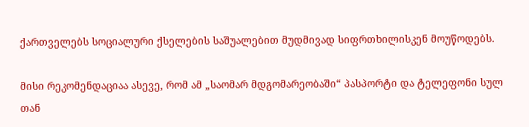ქართველებს სოციალური ქსელების საშუალებით მუდმივად სიფრთხილისკენ მოუწოდებს.

მისი რეკომენდაციაა ასევე, რომ ამ „საომარ მდგომარეობაში“ პასპორტი და ტელეფონი სულ თან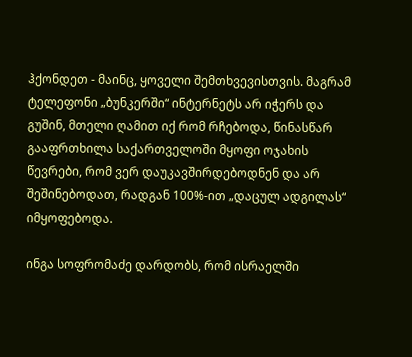ჰქონდეთ - მაინც, ყოველი შემთხვევისთვის. მაგრამ ტელეფონი „ბუნკერში“ ინტერნეტს არ იჭერს და გუშინ, მთელი ღამით იქ რომ რჩებოდა, წინასწარ გააფრთხილა საქართველოში მყოფი ოჯახის წევრები, რომ ვერ დაუკავშირდებოდნენ და არ შეშინებოდათ, რადგან 100%-ით „დაცულ ადგილას“ იმყოფებოდა.

ინგა სოფრომაძე დარდობს, რომ ისრაელში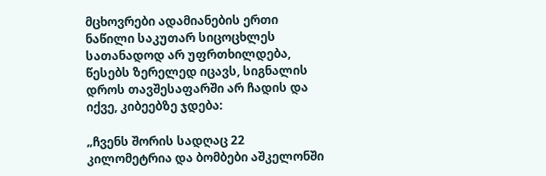მცხოვრები ადამიანების ერთი ნაწილი საკუთარ სიცოცხლეს სათანადოდ არ უფრთხილდება, წესებს ზერელედ იცავს, სიგნალის დროს თავშესაფარში არ ჩადის და იქვე, კიბეებზე ჯდება:

„ჩვენს შორის სადღაც 22 კილომეტრია და ბომბები აშკელონში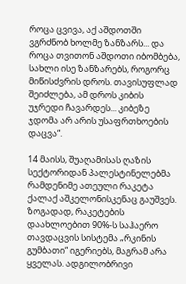როცა ცვივა, აქ აშდოთში ვგრძნობ ხოლმე ზანზარს... და როცა თვითონ აშდოთი იბომბება, სახლი ისე ზანზარებს, როგორც მიწისძვრის დროს. თავისუფლად შეიძლება, ამ დროს კიბის უჯრედი ჩავარდეს... კიბეზე ჯდომა არ არის უსაფრთხოების დაცვა“.

14 მაისს, შუაღამისას ღაზის სექტორიდან პალესტინელებმა რამდენიმე ათეული რაკეტა ქალაქ აშკელონისკენაც გაუშვეს. ზოგადად, რაკეტების დაახლოებით 90%-ს საჰაერო თავდაცვის სისტემა „რკინის გუმბათი“ იგერიებს, მაგრამ არა ყველას. ადგილობრივი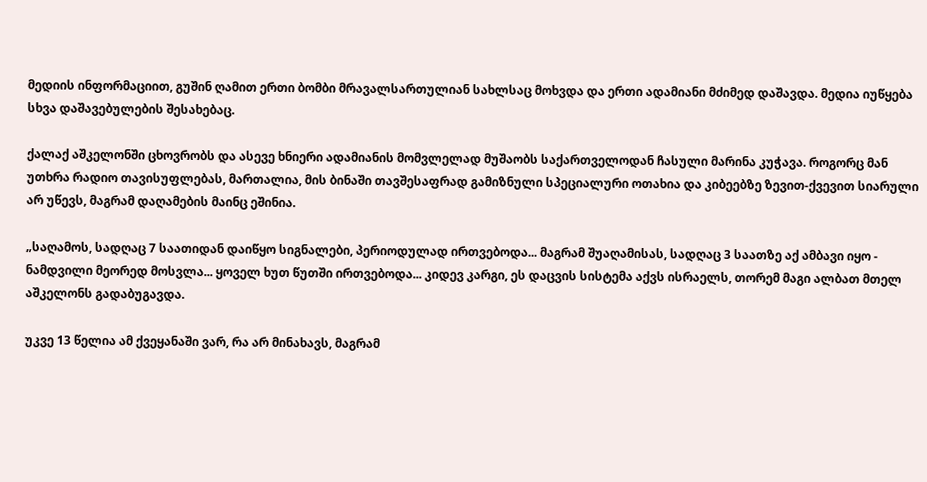მედიის ინფორმაციით, გუშინ ღამით ერთი ბომბი მრავალსართულიან სახლსაც მოხვდა და ერთი ადამიანი მძიმედ დაშავდა. მედია იუწყება სხვა დაშავებულების შესახებაც.

ქალაქ აშკელონში ცხოვრობს და ასევე ხნიერი ადამიანის მომვლელად მუშაობს საქართველოდან ჩასული მარინა კუჭავა. როგორც მან უთხრა რადიო თავისუფლებას, მართალია, მის ბინაში თავშესაფრად გამიზნული სპეციალური ოთახია და კიბეებზე ზევით-ქვევით სიარული არ უწევს, მაგრამ დაღამების მაინც ეშინია.

„საღამოს, სადღაც 7 საათიდან დაიწყო სიგნალები, პერიოდულად ირთვებოდა... მაგრამ შუაღამისას, სადღაც 3 საათზე აქ ამბავი იყო - ნამდვილი მეორედ მოსვლა... ყოველ ხუთ წუთში ირთვებოდა... კიდევ კარგი, ეს დაცვის სისტემა აქვს ისრაელს, თორემ მაგი ალბათ მთელ აშკელონს გადაბუგავდა.

უკვე 13 წელია ამ ქვეყანაში ვარ, რა არ მინახავს, მაგრამ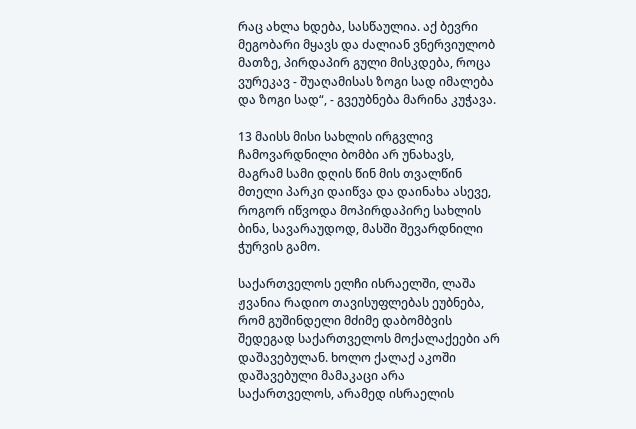რაც ახლა ხდება, სასწაულია. აქ ბევრი მეგობარი მყავს და ძალიან ვნერვიულობ მათზე, პირდაპირ გული მისკდება, როცა ვურეკავ - შუაღამისას ზოგი სად იმალება და ზოგი სად“, - გვეუბნება მარინა კუჭავა.

13 მაისს მისი სახლის ირგვლივ ჩამოვარდნილი ბომბი არ უნახავს, მაგრამ სამი დღის წინ მის თვალწინ მთელი პარკი დაიწვა და დაინახა ასევე, როგორ იწვოდა მოპირდაპირე სახლის ბინა, სავარაუდოდ, მასში შევარდნილი ჭურვის გამო.

საქართველოს ელჩი ისრაელში, ლაშა ჟვანია რადიო თავისუფლებას ეუბნება, რომ გუშინდელი მძიმე დაბომბვის შედეგად საქართველოს მოქალაქეები არ დაშავებულან. ხოლო ქალაქ აკოში დაშავებული მამაკაცი არა საქართველოს, არამედ ისრაელის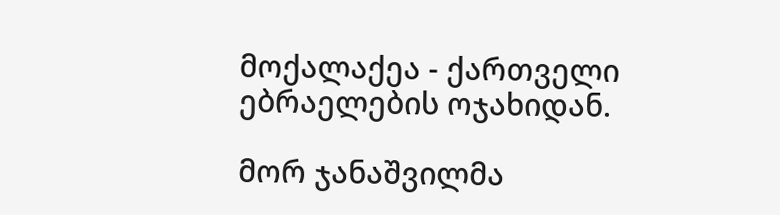მოქალაქეა - ქართველი ებრაელების ოჯახიდან.

მორ ჯანაშვილმა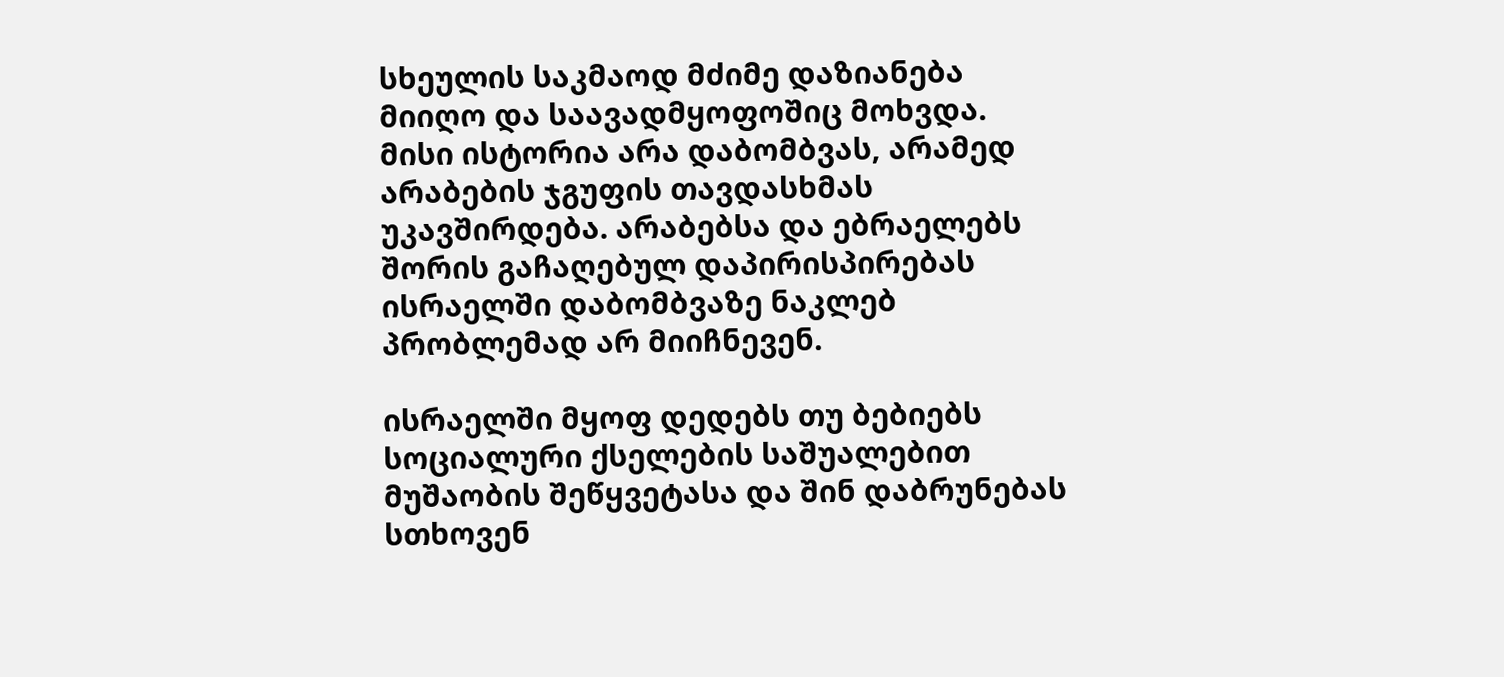სხეულის საკმაოდ მძიმე დაზიანება მიიღო და საავადმყოფოშიც მოხვდა. მისი ისტორია არა დაბომბვას, არამედ არაბების ჯგუფის თავდასხმას უკავშირდება. არაბებსა და ებრაელებს შორის გაჩაღებულ დაპირისპირებას ისრაელში დაბომბვაზე ნაკლებ პრობლემად არ მიიჩნევენ.

ისრაელში მყოფ დედებს თუ ბებიებს სოციალური ქსელების საშუალებით მუშაობის შეწყვეტასა და შინ დაბრუნებას სთხოვენ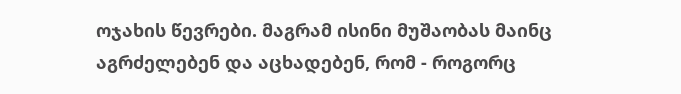ოჯახის წევრები. მაგრამ ისინი მუშაობას მაინც აგრძელებენ და აცხადებენ, რომ - როგორც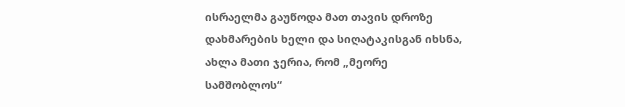ისრაელმა გაუწოდა მათ თავის დროზე დახმარების ხელი და სიღატაკისგან იხსნა, ახლა მათი ჯერია, რომ „მეორე სამშობლოს“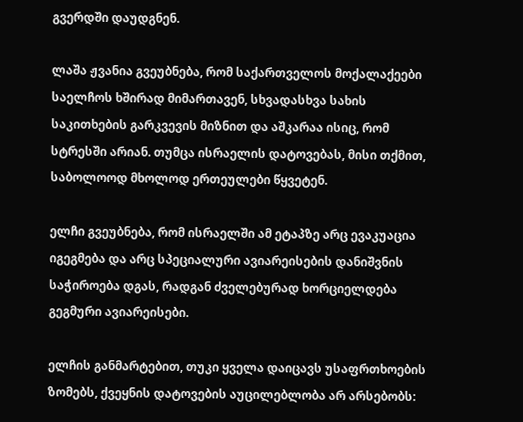გვერდში დაუდგნენ.

ლაშა ჟვანია გვეუბნება, რომ საქართველოს მოქალაქეები საელჩოს ხშირად მიმართავენ, სხვადასხვა სახის საკითხების გარკვევის მიზნით და აშკარაა ისიც, რომ სტრესში არიან. თუმცა ისრაელის დატოვებას, მისი თქმით, საბოლოოდ მხოლოდ ერთეულები წყვეტენ.

ელჩი გვეუბნება, რომ ისრაელში ამ ეტაპზე არც ევაკუაცია იგეგმება და არც სპეციალური ავიარეისების დანიშვნის საჭიროება დგას, რადგან ძველებურად ხორციელდება გეგმური ავიარეისები.

ელჩის განმარტებით, თუკი ყველა დაიცავს უსაფრთხოების ზომებს, ქვეყნის დატოვების აუცილებლობა არ არსებობს: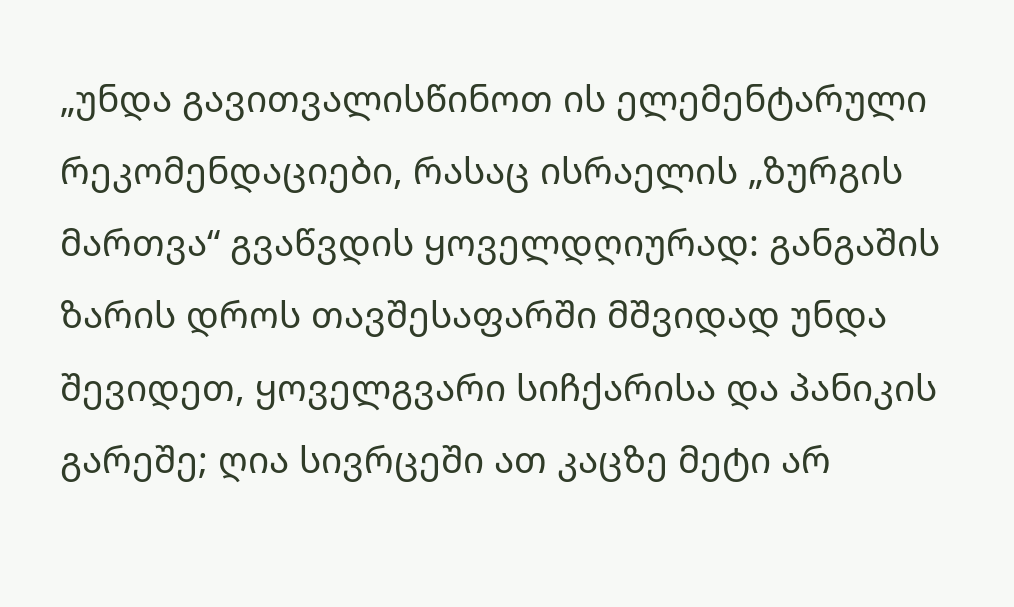„უნდა გავითვალისწინოთ ის ელემენტარული რეკომენდაციები, რასაც ისრაელის „ზურგის მართვა“ გვაწვდის ყოველდღიურად: განგაშის ზარის დროს თავშესაფარში მშვიდად უნდა შევიდეთ, ყოველგვარი სიჩქარისა და პანიკის გარეშე; ღია სივრცეში ათ კაცზე მეტი არ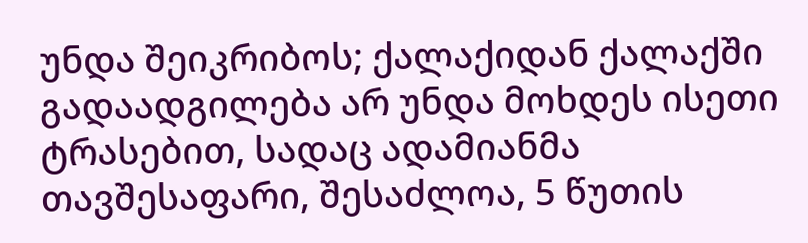უნდა შეიკრიბოს; ქალაქიდან ქალაქში გადაადგილება არ უნდა მოხდეს ისეთი ტრასებით, სადაც ადამიანმა თავშესაფარი, შესაძლოა, 5 წუთის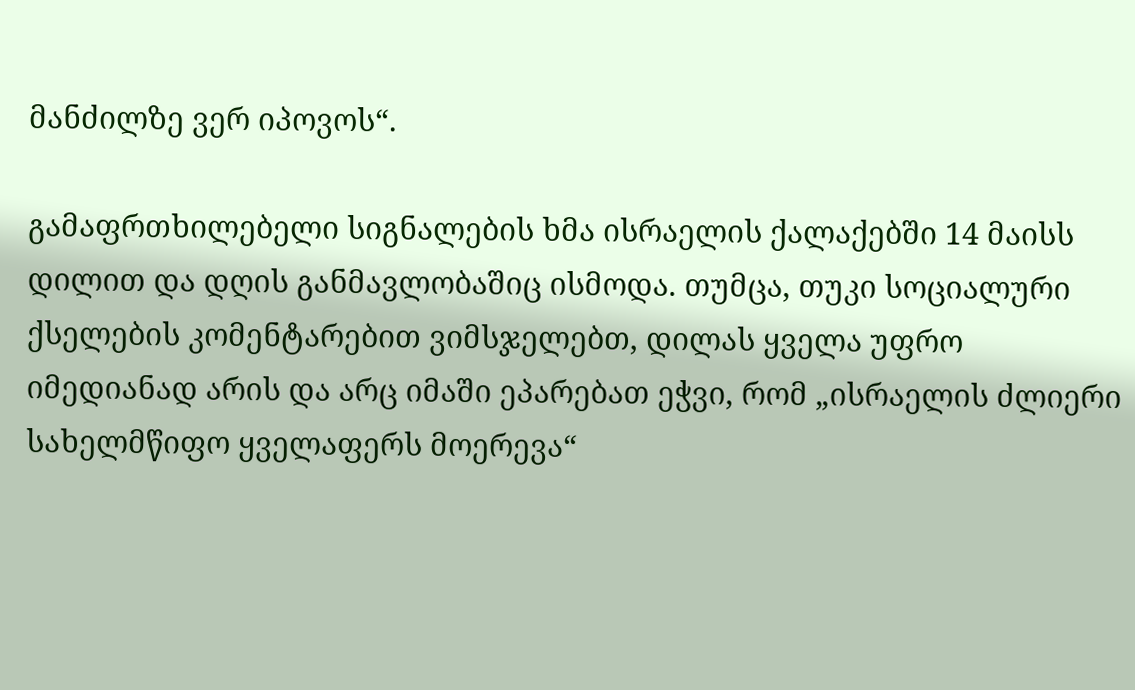მანძილზე ვერ იპოვოს“.

გამაფრთხილებელი სიგნალების ხმა ისრაელის ქალაქებში 14 მაისს დილით და დღის განმავლობაშიც ისმოდა. თუმცა, თუკი სოციალური ქსელების კომენტარებით ვიმსჯელებთ, დილას ყველა უფრო იმედიანად არის და არც იმაში ეპარებათ ეჭვი, რომ „ისრაელის ძლიერი სახელმწიფო ყველაფერს მოერევა“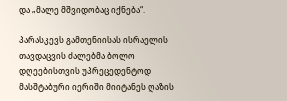და „მალე მშვიდობაც იქნება“.

პარასკევს გამთენიისას ისრაელის თავდაცვის ძალებმა ბოლო დღეებისთვის უპრეცედენტოდ მასშტაბური იერიში მიიტანეს ღაზის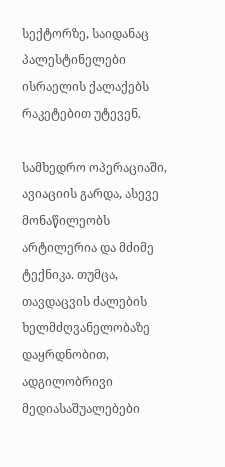სექტორზე, საიდანაც პალესტინელები ისრაელის ქალაქებს რაკეტებით უტევენ.

სამხედრო ოპერაციაში, ავიაციის გარდა, ასევე მონაწილეობს არტილერია და მძიმე ტექნიკა. თუმცა, თავდაცვის ძალების ხელმძღვანელობაზე დაყრდნობით, ადგილობრივი მედიასაშუალებები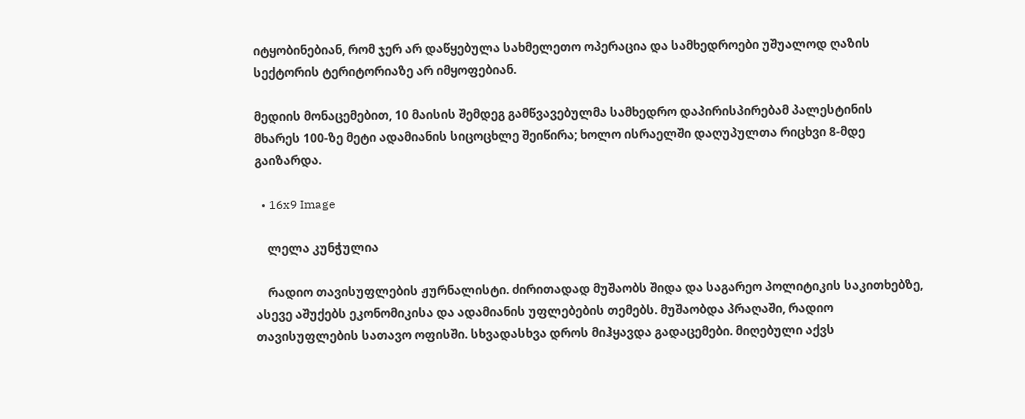იტყობინებიან, რომ ჯერ არ დაწყებულა სახმელეთო ოპერაცია და სამხედროები უშუალოდ ღაზის სექტორის ტერიტორიაზე არ იმყოფებიან.

მედიის მონაცემებით, 10 მაისის შემდეგ გამწვავებულმა სამხედრო დაპირისპირებამ პალესტინის მხარეს 100-ზე მეტი ადამიანის სიცოცხლე შეიწირა; ხოლო ისრაელში დაღუპულთა რიცხვი 8-მდე გაიზარდა.

  • 16x9 Image

    ლელა კუნჭულია

    რადიო თავისუფლების ჟურნალისტი. ძირითადად მუშაობს შიდა და საგარეო პოლიტიკის საკითხებზე, ასევე აშუქებს ეკონომიკისა და ადამიანის უფლებების თემებს. მუშაობდა პრაღაში, რადიო თავისუფლების სათავო ოფისში. სხვადასხვა დროს მიჰყავდა გადაცემები. მიღებული აქვს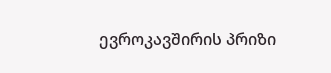ევროკავშირის პრიზი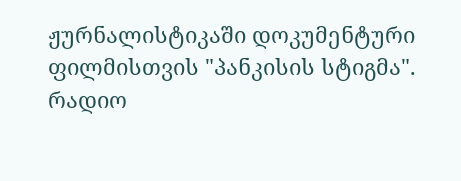ჟურნალისტიკაში დოკუმენტური ფილმისთვის "პანკისის სტიგმა".  რადიო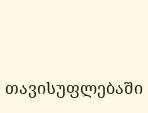თავისუფლებაში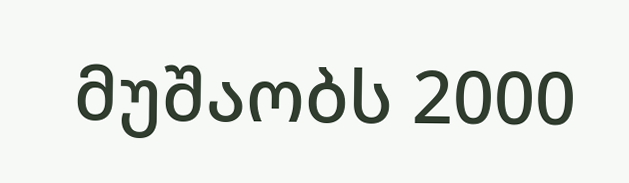მუშაობს 2000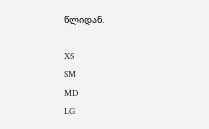წლიდან.

XS
SM
MD
LG